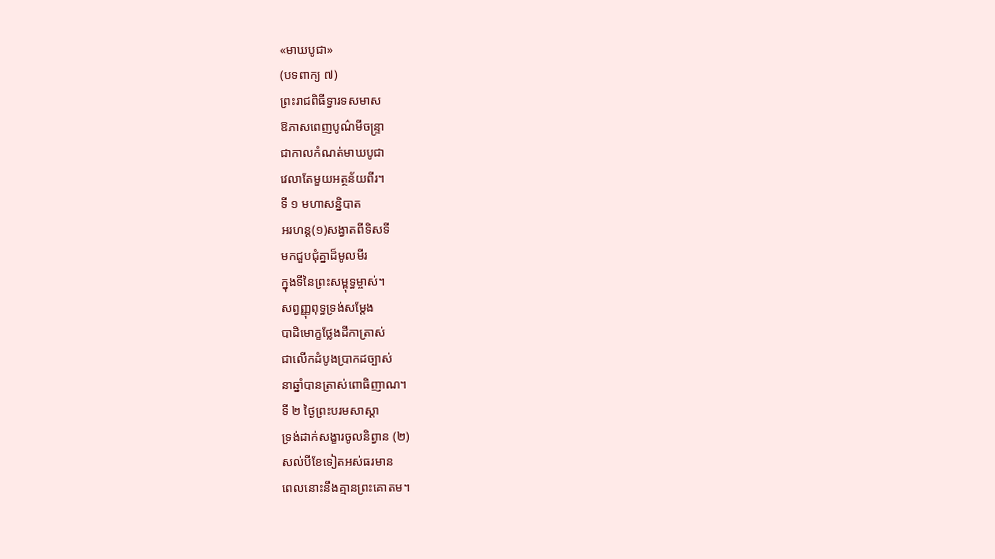«មាឃបូជា»
(បទពាក្យ ៧)
ព្រះរាជពិធីទ្វារទសមាស
ឱភាសពេញបូណ៌មីចន្ទ្រា
ជាកាលកំណត់មាឃបូជា
វេលាតែមួយអត្ថន័យពីរ។
ទី ១ មហាសន្និបាត
អរហន្ត(១)សង្វាតពីទិសទី
មកជួបជុំគ្នាដ៏មូលមីរ
ក្នុងទីនៃព្រះសម្ពុទ្ធម្ចាស់។
សព្វញ្ញុពុទ្ធទ្រង់សម្ដែង
បាដិមោក្ខថ្លែងដីកាត្រាស់
ជាលើកដំបូងប្រាកដច្បាស់
នាឆ្នាំបានត្រាស់ពោធិញាណ។
ទី ២ ថ្ងៃព្រះបរមសាស្ដា
ទ្រង់ដាក់សង្ខារចូលនិព្វាន (២)
សល់បីខែទៀតអស់ធរមាន
ពេលនោះនឹងគ្មានព្រះគោតម។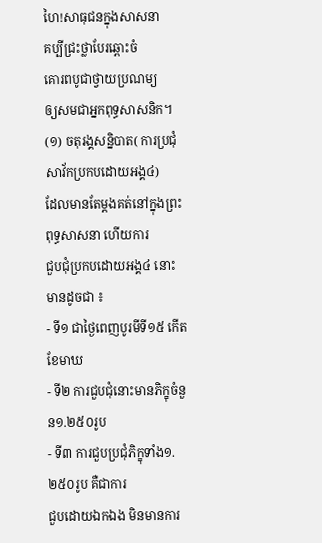ហៃ!សាធុជនក្នុងសាសនា
គប្បីជ្រះថ្លាបែរឆ្ពោះចំ
គោរពបូជាថ្វាយប្រណម្យ
ឲ្យសមជាអ្នកពុទ្ធសាសនិក។
(១) ចតុរង្គសន្និបាត( ការប្រជុំសាវ័កប្រកបដោយអង្គ៤)
ដែលមានតែម្តងគត់នៅក្នុងព្រះពុទ្ធសាសនា ហើយការ
ជួបជុំប្រកបដោយអង្គ៤ នោះមានដូចជា ៖
- ទី១ ជាថ្ងៃពេញបូរមីទី១៥ កើត ខែមាឃ
- ទី២ ការជួបជុំនោះមានភិក្ខុចំនួន១.២៥០រូប
- ទី៣ ការជួបប្រជុំភិក្ខុទាំង១.២៥០រូប គឺជាការ
ជួបដោយឯកឯង មិនមានការ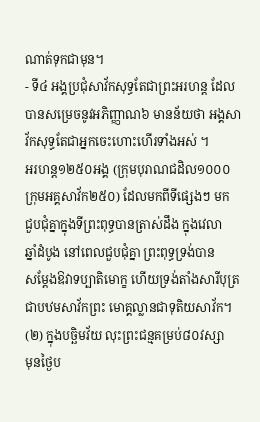ណាត់ទុកជាមុន។
- ទី៤ អង្គប្រជុំសាវ័កសុទ្ធតែជាព្រះអរហន្ត ដែល
បានសម្រេចនូវអភិញ្ញាណ៦ មានន័យថា អង្គសា
វ័កសុទ្ធតែជាអ្នកចេះហោះហើរទាំងអស់ ។
អរហន្ត១២៥០អង្គ (ក្រុមបុរាណជដិល១០០០
ក្រុមអគ្គសាវ័ក២៥០) ដែលមកពីទីផ្សេងៗ មក
ជួបជុំគ្នាក្នុងទីព្រះពុទ្ធបានត្រាស់ដឹង ក្នុងវេលា
ឆ្នាំដំបូង នៅពេលជួបជុំគ្នា ព្រះពុទ្ធទ្រង់បាន
សម្តែងឱវាទប្បាតិមោក្ខ ហើយទ្រង់តាំងសារីបុត្រ
ជាបឋមសាវ័កព្រះ មោគ្គល្លានជាទុតិយសាវ័ក។
(២) ក្នុងបច្ឆិមវ័យ លុះព្រះជន្មគម្រប់៨០វស្សា
មុនថ្ងៃប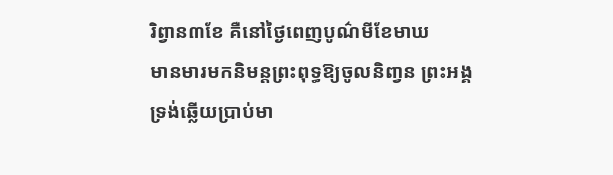រិព្វាន៣ខែ គឺនៅថ្ងៃពេញបូណ៌មីខែមាឃ
មានមារមកនិមន្តព្រះពុទ្ធឱ្យចូលនិពា្វន ព្រះអង្គ
ទ្រង់ឆ្លើយប្រាប់មា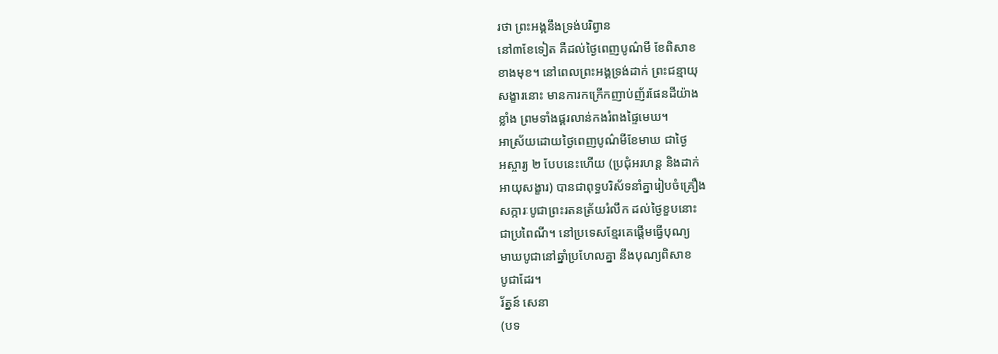រថា ព្រះអង្គនឹងទ្រង់បរិព្វាន
នៅ៣ខែទៀត គឺដល់ថ្ងៃពេញបូណ៌មី ខែពិសាខ
ខាងមុខ។ នៅពេលព្រះអង្គទ្រង់ដាក់ ព្រះជន្មាយុ
សង្ខារនោះ មានការកក្រើកញាប់ញ័រផែនដីយ៉ាង
ខ្លាំង ព្រមទាំងផ្គរលាន់កងរំពងផ្ទៃមេឃ។
អាស្រ័យដោយថ្ងៃពេញបូណ៌មីខែមាឃ ជាថ្ងៃ
អស្ចារ្យ ២ បែបនេះហើយ (ប្រជុំអរហន្ត និងដាក់
អាយុសង្ខារ) បានជាពុទ្ធបរិស័ទនាំគ្នារៀបចំគ្រឿង
សក្ការៈបូជាព្រះរតនត្រ័យរំលឹក ដល់ថ្ងៃខួបនោះ
ជាប្រពៃណី។ នៅប្រទេសខ្មែរគេផ្តើមធ្វើបុណ្យ
មាឃបូជានៅឆ្នាំប្រហែលគ្នា នឹងបុណ្យពិសាខ
បូជាដែរ។
រ័ត្នន៍ សេនា
(បទ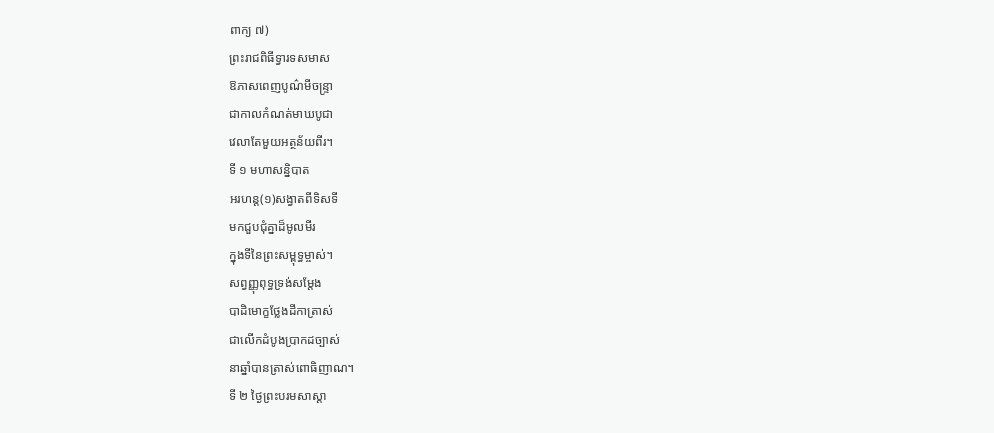ពាក្យ ៧)
ព្រះរាជពិធីទ្វារទសមាស
ឱភាសពេញបូណ៌មីចន្ទ្រា
ជាកាលកំណត់មាឃបូជា
វេលាតែមួយអត្ថន័យពីរ។
ទី ១ មហាសន្និបាត
អរហន្ត(១)សង្វាតពីទិសទី
មកជួបជុំគ្នាដ៏មូលមីរ
ក្នុងទីនៃព្រះសម្ពុទ្ធម្ចាស់។
សព្វញ្ញុពុទ្ធទ្រង់សម្ដែង
បាដិមោក្ខថ្លែងដីកាត្រាស់
ជាលើកដំបូងប្រាកដច្បាស់
នាឆ្នាំបានត្រាស់ពោធិញាណ។
ទី ២ ថ្ងៃព្រះបរមសាស្ដា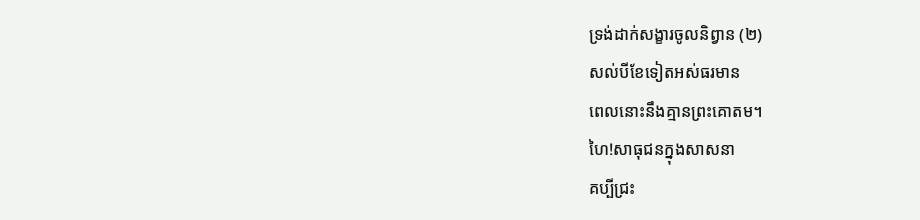ទ្រង់ដាក់សង្ខារចូលនិព្វាន (២)
សល់បីខែទៀតអស់ធរមាន
ពេលនោះនឹងគ្មានព្រះគោតម។
ហៃ!សាធុជនក្នុងសាសនា
គប្បីជ្រះ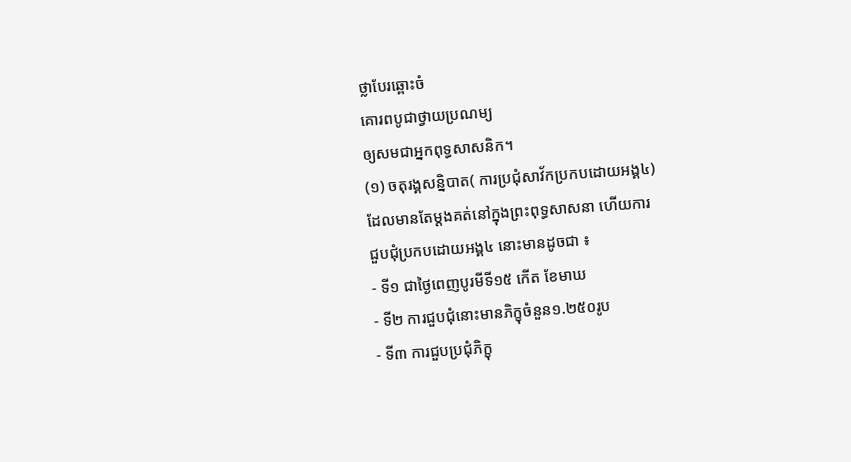ថ្លាបែរឆ្ពោះចំ
គោរពបូជាថ្វាយប្រណម្យ
ឲ្យសមជាអ្នកពុទ្ធសាសនិក។
(១) ចតុរង្គសន្និបាត( ការប្រជុំសាវ័កប្រកបដោយអង្គ៤)
ដែលមានតែម្តងគត់នៅក្នុងព្រះពុទ្ធសាសនា ហើយការ
ជួបជុំប្រកបដោយអង្គ៤ នោះមានដូចជា ៖
- ទី១ ជាថ្ងៃពេញបូរមីទី១៥ កើត ខែមាឃ
- ទី២ ការជួបជុំនោះមានភិក្ខុចំនួន១.២៥០រូប
- ទី៣ ការជួបប្រជុំភិក្ខុ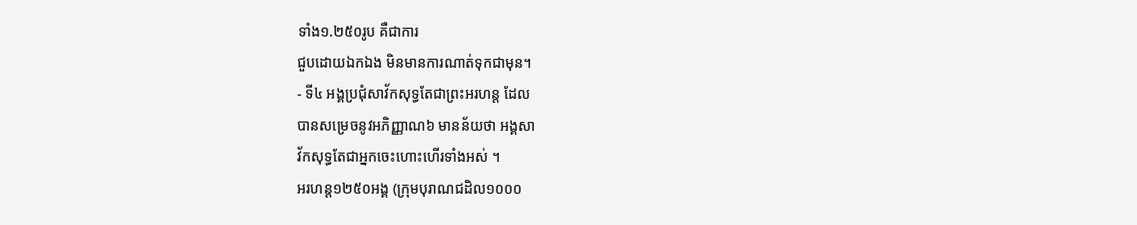ទាំង១.២៥០រូប គឺជាការ
ជួបដោយឯកឯង មិនមានការណាត់ទុកជាមុន។
- ទី៤ អង្គប្រជុំសាវ័កសុទ្ធតែជាព្រះអរហន្ត ដែល
បានសម្រេចនូវអភិញ្ញាណ៦ មានន័យថា អង្គសា
វ័កសុទ្ធតែជាអ្នកចេះហោះហើរទាំងអស់ ។
អរហន្ត១២៥០អង្គ (ក្រុមបុរាណជដិល១០០០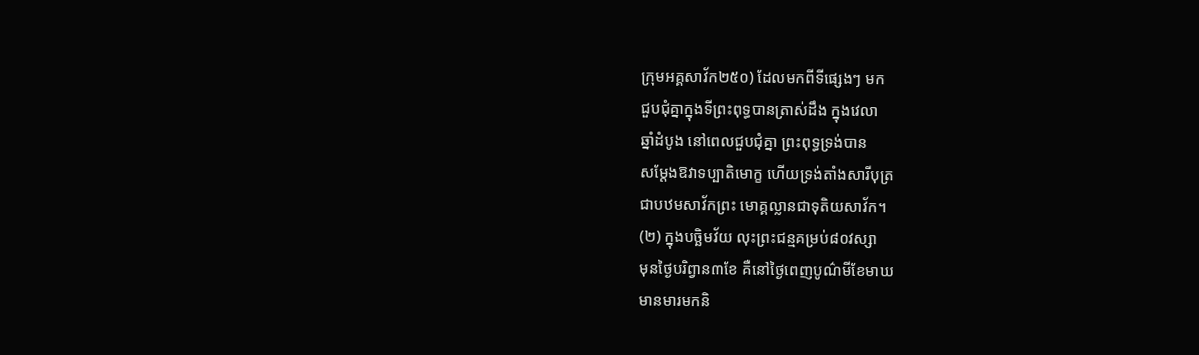ក្រុមអគ្គសាវ័ក២៥០) ដែលមកពីទីផ្សេងៗ មក
ជួបជុំគ្នាក្នុងទីព្រះពុទ្ធបានត្រាស់ដឹង ក្នុងវេលា
ឆ្នាំដំបូង នៅពេលជួបជុំគ្នា ព្រះពុទ្ធទ្រង់បាន
សម្តែងឱវាទប្បាតិមោក្ខ ហើយទ្រង់តាំងសារីបុត្រ
ជាបឋមសាវ័កព្រះ មោគ្គល្លានជាទុតិយសាវ័ក។
(២) ក្នុងបច្ឆិមវ័យ លុះព្រះជន្មគម្រប់៨០វស្សា
មុនថ្ងៃបរិព្វាន៣ខែ គឺនៅថ្ងៃពេញបូណ៌មីខែមាឃ
មានមារមកនិ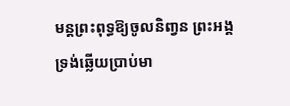មន្តព្រះពុទ្ធឱ្យចូលនិពា្វន ព្រះអង្គ
ទ្រង់ឆ្លើយប្រាប់មា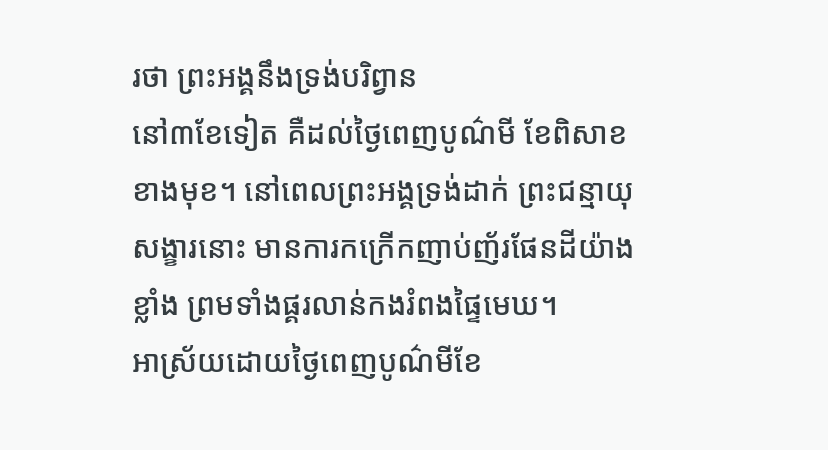រថា ព្រះអង្គនឹងទ្រង់បរិព្វាន
នៅ៣ខែទៀត គឺដល់ថ្ងៃពេញបូណ៌មី ខែពិសាខ
ខាងមុខ។ នៅពេលព្រះអង្គទ្រង់ដាក់ ព្រះជន្មាយុ
សង្ខារនោះ មានការកក្រើកញាប់ញ័រផែនដីយ៉ាង
ខ្លាំង ព្រមទាំងផ្គរលាន់កងរំពងផ្ទៃមេឃ។
អាស្រ័យដោយថ្ងៃពេញបូណ៌មីខែ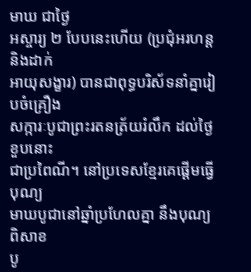មាឃ ជាថ្ងៃ
អស្ចារ្យ ២ បែបនេះហើយ (ប្រជុំអរហន្ត និងដាក់
អាយុសង្ខារ) បានជាពុទ្ធបរិស័ទនាំគ្នារៀបចំគ្រឿង
សក្ការៈបូជាព្រះរតនត្រ័យរំលឹក ដល់ថ្ងៃខួបនោះ
ជាប្រពៃណី។ នៅប្រទេសខ្មែរគេផ្តើមធ្វើបុណ្យ
មាឃបូជានៅឆ្នាំប្រហែលគ្នា នឹងបុណ្យពិសាខ
បូ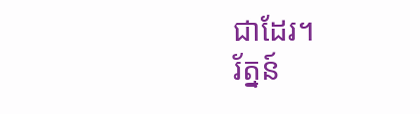ជាដែរ។
រ័ត្នន៍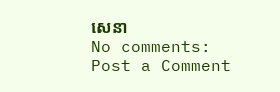សេនា
No comments:
Post a Comment